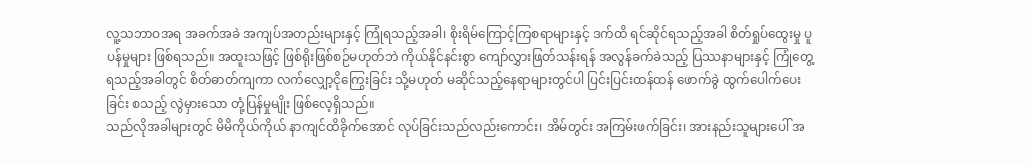လူ့သဘာဝအရ အခက်အခဲ အကျပ်အတည်းများနှင့် ကြုံရသည့်အခါ၊ စိုးရိမ်ကြောင့်ကြစရာများနှင့် ဒက်ထိ ရင်ဆိုင်ရသည့်အခါ စိတ်ရှုပ်ထွေးမှု ပူပန်မှုများ ဖြစ်ရသည်။ အထူးသဖြင့် ဖြစ်ရိုးဖြစ်စဉ်မဟုတ်ဘဲ ကိုယ်နိုင်နင်းစွာ ကျော်လွှားဖြတ်သန်းရန် အလွန်ခက်ခဲသည့် ပြဿနာများနှင့် ကြုံတွေ့ရသည့်အခါတွင် စိတ်ဓာတ်ကျကာ လက်လျှော့ငိုကြွေးခြင်း သို့မဟုတ် မဆိုင်သည့်နေရာများတွင်ပါ ပြင်းပြင်းထန်ထန် ဖောက်ခွဲ ထွက်ပေါက်ပေးခြင်း စသည့် လွဲမှားသော တုံ့ပြန်မှုမျိုး ဖြစ်လေ့ရှိသည်။
သည်လိုအခါများတွင် မိမိကိုယ်ကိုယ် နာကျင်ထိခိုက်အောင် လုပ်ခြင်းသည်လည်းကောင်း၊ အိမ်တွင်း အကြမ်းဖက်ခြင်း၊ အားနည်းသူများပေါ် အ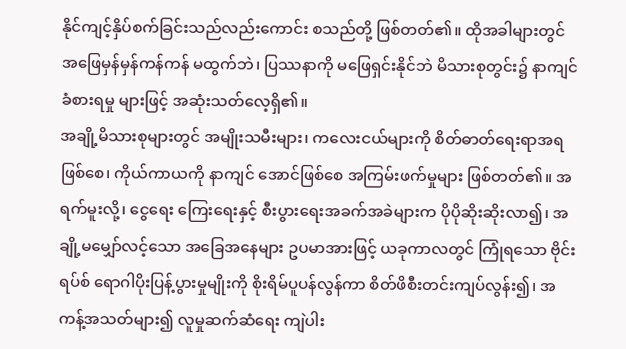နိုင်ကျင့်နှိပ်စက်ခြင်းသည်လည်းကောင်း စသည်တို့ ဖြစ်တတ်၏။ ထိုအခါများတွင် အဖြေမှန်မှန်ကန်ကန် မထွက်ဘဲ၊ ပြဿနာကို မဖြေရှင်းနိုင်ဘဲ မိသားစုတွင်း၌ နာကျင် ခံစားရမှု များဖြင့် အဆုံးသတ်လေ့ရှိ၏။
အချို့မိသားစုများတွင် အမျိုးသမီးများ၊ ကလေးငယ်များကို စိတ်ဓာတ်ရေးရာအရဖြစ်စေ၊ ကိုယ်ကာယကို နာကျင် အောင်ဖြစ်စေ အကြမ်းဖက်မှုများ ဖြစ်တတ်၏။ အရက်မူးလို့၊ ငွေရေး ကြေးရေးနှင့် စီးပွားရေးအခက်အခဲများက ပိုပိုဆိုးဆိုးလာ၍၊ အချို့မမျှော်လင့်သော အခြေအနေများ ဥပမာအားဖြင့် ယခုကာလတွင် ကြုံရသော ဗိုင်းရပ်စ် ရောဂါပိုးပြန့်ပွားမှုမျိုးကို စိုးရိမ်ပူပန်လွန်ကာ စိတ်ဖိစီးတင်းကျပ်လွန်း၍၊ အကန့်အသတ်များ၍ လူမှုဆက်ဆံရေး ကျဲပါး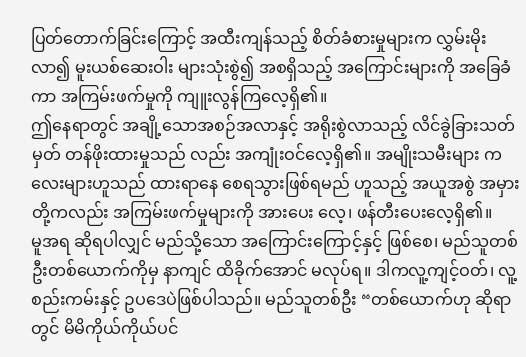ပြတ်တောက်ခြင်းကြောင့် အထီးကျန်သည့် စိတ်ခံစားမှုများက လွှမ်းမိုးလာ၍ မူးယစ်ဆေးဝါး များသုံးစွဲ၍ အစရှိသည့် အကြောင်းများကို အခြေခံကာ အကြမ်းဖက်မှုကို ကျူးလွန်ကြလေ့ရှိ၏။
ဤနေရာတွင် အချို့သောအစဉ်အလာနှင့် အရိုးစွဲလာသည့် လိင်ခွဲခြားသတ်မှတ် တန်ဖိုးထားမှုသည် လည်း အကျုံးဝင်လေ့ရှိ၏။ အမျိုးသမီးများ ကလေးများဟူသည် ထားရာနေ စေရသွားဖြစ်ရမည် ဟူသည့် အယူအစွဲ အမှားတို့ကလည်း အကြမ်းဖက်မှုများကို အားပေး လေ့၊ ဖန်တီးပေးလေ့ရှိ၏။
မူအရ ဆိုရပါလျှင် မည်သို့သော အကြောင်းကြောင့်နှင့် ဖြစ်စေ၊ မည်သူတစ်ဦးတစ်ယောက်ကိုမှ နာကျင် ထိခိုက်အောင် မလုပ်ရ။ ဒါကလူ့ကျင့်ဝတ်၊ လူ့စည်းကမ်းနှင့် ဥပဒေပဲဖြစ်ပါသည်။ မည်သူတစ်ဦး “တစ်ယောက်ဟု ဆိုရာတွင် မိမိကိုယ်ကိုယ်ပင်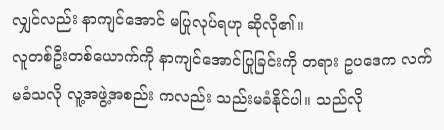လျှင်လည်း နာကျင်အောင် မပြုလုပ်ရဟု ဆိုလို၏။
လူတစ်ဦးတစ်ယောက်ကို နာကျင်အောင်ပြုခြင်းကို တရား ဥပဒေက လက်မခံသလို လူ့အဖွဲ့အစည်း ကလည်း သည်းမခံနိုင်ပါ။ သည်လို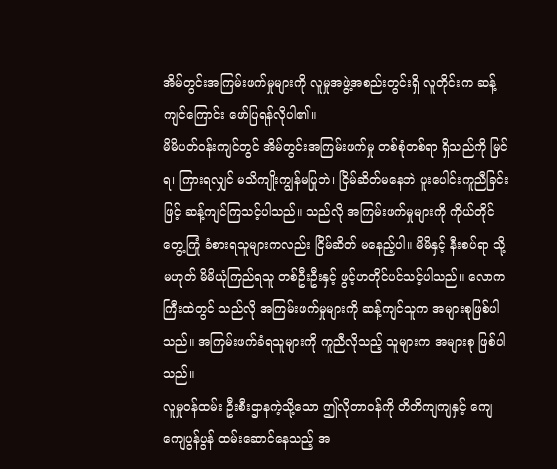အိမ်တွင်းအကြမ်းဖက်မှုများကို လူမှုအဖွဲ့အစည်းတွင်းရှိ လူတိုင်းက ဆန့်ကျင်ကြောင်း ဖော်ပြရန်လိုပါ၏။
မိမိပတ်ဝန်းကျင်တွင် အိမ်တွင်းအကြမ်းဖက်မှု တစ်စုံတစ်ရာ ရှိသည်ကို မြင်ရ၊ ကြားရလျှင် မသိကျိုးကျွန်မပြုဘဲ၊ ငြိမ်ဆိတ်မနေဘဲ ပူးပေါင်းကူညီခြင်းဖြင့် ဆန့်ကျင်ကြသင့်ပါသည်။ သည်လို အကြမ်းဖက်မှုများကို ကိုယ်တိုင်တွေ့ကြုံ ခံစားရသူများကလည်း ငြိမ်ဆိတ် မနေည့်ပါ။ မိမိနှင့် နီးစပ်ရာ သို့မဟုတ် မိမိယုံကြည်ရသူ တစ်ဦးဦးနှင့် ဖွင့်ဟတိုင်ပင်သင့်ပါသည်။ လောကကြီးထဲတွင် သည်လို အကြမ်းဖက်မှုများကို ဆန့်ကျင်သူက အများစုဖြစ်ပါသည်။ အကြမ်းဖက်ခံရသူများကို ကူညီလိုသည့် သူများက အများစု ဖြစ်ပါသည်။
လူမှုဝန်ထမ်း ဦးစီးဌာနကဲ့သို့သော ဤလိုတာဝန်ကို တိတိကျကျနှင့် ကျေကျေပွန်ပွန် ထမ်းဆောင်နေသည့် အ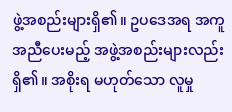ဖွဲ့အစည်းများရှိ၏။ ဥပဒေအရ အကူအညီပေးမည့် အဖွဲ့အစည်းများလည်း ရှိ၏။ အစိုးရ မဟုတ်သော လူမှု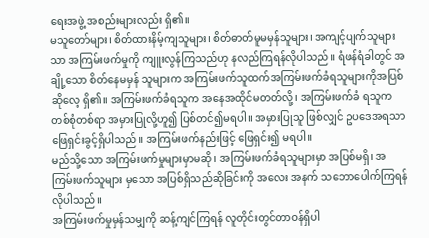ရေးအဖွဲ့ အစည်းများလည်း ရှိ၏။
မသူတော်များ၊ စိတ်ထားနိမ့်ကျသူများ၊ စိတ်ဓာတ်မူမမှန်သူများ၊ အကျင့်ပျက်သူများသာ အကြမ်းဖက်မှုကို ကျူးလွန်ကြသည်ဟု နလည်ကြရန်လိုပါသည်။ ရံဖန်ရံခါတွင် အချို့သော စိတ်နေမမှန် သူများက အကြမ်းဖက်သူထက်အကြမ်းဖက်ခံရသူများကိုအပြစ်ဆိုလေ့ ရှိ၏။ အကြမ်းဖက်ခံရသူက အနေအထိုင်မတတ်လို့၊ အကြမ်းဖက်ခံ ရသူက တစ်စုံတစ်ရာ အမှားပြုလို့ဟူ၍ ပြစ်တင်၍မရပါ။ အမှားပြုသူ ဖြစ်လျှင် ဥပဒေအရသာ ဖြေရှင်းခွင့်ရှိပါသည်။ အကြမ်းဖက်နည်းဖြင့် ဖြေရှင်း၍ မရပါ။
မည်သို့သော အကြမ်းဖက်မှုများမှာမဆို၊ အကြမ်းဖက်ခံရသူများမှာ အပြစ်မရှိ၊ အကြမ်းဖက်သူများ မှသော အပြစ်ရှိသည်ဆိုခြင်းကို အလေး အနက် သဘောပေါက်ကြရန် လိုပါသည်။
အကြမ်းဖက်မှုမှန်သမျှကို ဆန့်ကျင်ကြရန် လူတိုင်းတွင်တာဝန်ရှိပါ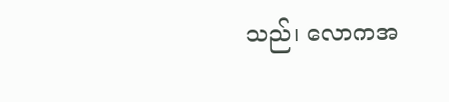သည်၊ လောကအ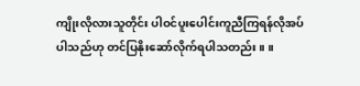ကျိုးလိုလားသူတိုင်း ပါဝင်ပူးပေါင်းကူညီကြရန်လိုအပ်ပါသည်ဟု တင်ပြနိုးဆော်လိုက်ရပါသတည်း။ ။